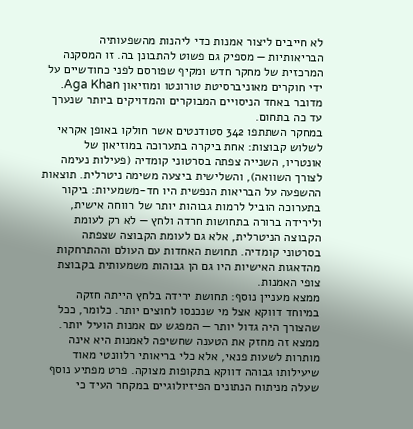לא חייבים ליצור אמנות כדי ליהנות מהשפעותיה הבריאותיות — מספיק גם פשוט להתבונן בה. זו המסקנה המרכזית של מחקר חדש ומקיף שפורסם לפני כחודשיים על ידי חוקרים מאוניברסיטת טורונטו ומוזיאון Aga Khan. מדובר באחד הניסויים המבוקרים והמדויקים ביותר שנערך עד כה בתחום.
במחקר השתתפו 342 סטודנטים אשר חולקו באופן אקראי לשלוש קבוצות: אחת ביקרה בתערוכה במוזיאון של אונטריו, השנייה צפתה בסרטוני קומדיה (פעילות נעימה לצורך השוואה), והשלישית ביצעה משימה ניטרלית. תוצאות ההשפעה על הבריאות הנפשית היו חד-משמעיות: ביקור בתערוכה הוביל לרמות גבוהות יותר של רווחה אישית, ולירידה ברורה בתחושות חרדה ולחץ — לא רק לעומת הקבוצה הניטרלית, אלא גם לעומת הקבוצה שצפתה בסרטוני קומדיה. תחושת האחדות עם העולם וההתרחקות מהדאגות האישיות היו גם הן גבוהות משמעותית בקבוצת צופי האמנות.
ממצא מעניין נוסף: תחושת ירידה בלחץ הייתה חזקה במיוחד דווקא אצל מי שנכנסו לחוצים יותר. כלומר, ככל שהצורך היה גדול יותר — המפגש עם אמנות הועיל יותר. ממצא זה מחזק את הטענה שחשיפה לאמנות היא אינה מותרות לשעות פנאי, אלא כלי בריאותי רלוונטי מאוד שיעילותו גבוהה דווקא בתקופות מצוקה. פרט מפתיע נוסף שעלה מניתוח הנתונים הפיזיולוגיים במקחר העיד כי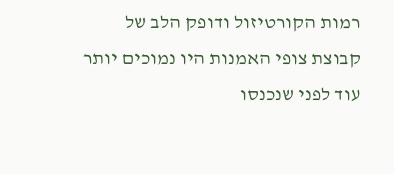רמות הקורטיזול ודופק הלב של קבוצת צופי האמנות היו נמוכים יותר עוד לפני שנכנסו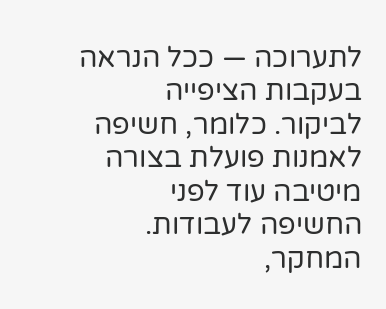לתערוכה — ככל הנראה בעקבות הציפייה לביקור. כלומר, חשיפה לאמנות פועלת בצורה מיטיבה עוד לפני החשיפה לעבודות. המחקר,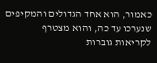כאמור, הוא אחד הגדולים והמקיפים שנערכו עד כה, והוא מצטרף לקריאות גוברות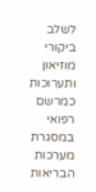לשלב ביקורי מוזיאון ותערוכות כמרשם רפואי במסגרת מערכות הבריאות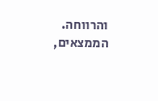והרווחה. הממצאים,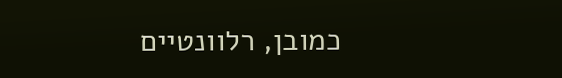כמובן, רלוונטיים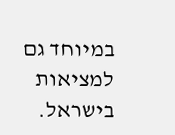במיוחד גם למציאות בישראל.